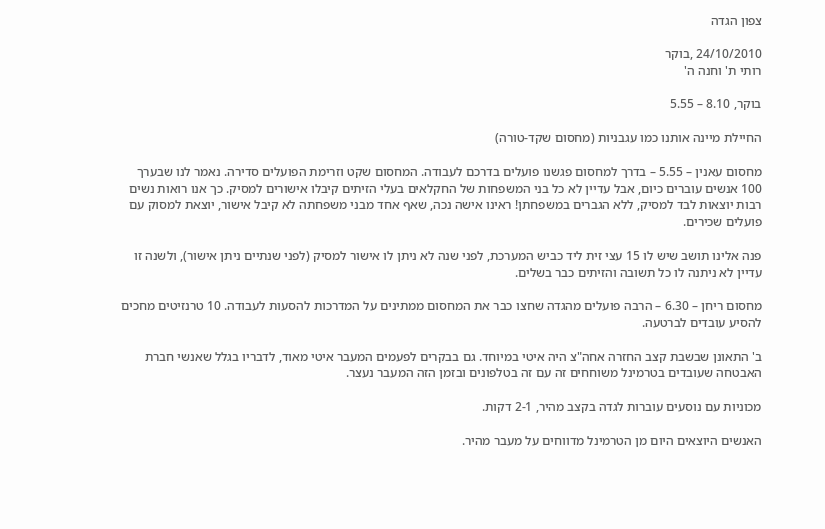צפון הגדה

24/10/2010 ,בוקר
רותי ת' וחנה ה'

בוקר, 8.10 – 5.55

החיילת מיינה אותנו כמו עגבניות (מחסום שקד-טורה)

מחסום עאנין – 5.55 – בדרך למחסום פגשנו פועלים בדרכם לעבודה. המחסום שקט וזרימת הפועלים סדירה. נאמר לנו שבערך 100 אנשים עוברים כיום, אבל עדיין לא כל בני המשפחות של החקלאים בעלי הזיתים קיבלו אישורים למסיק. כך אנו רואות נשים רבות יוצאות לבד למסיק, ללא הגברים במשפחתן! ראינו אישה נכה, שאף אחד מבני משפחתה לא קיבל אישור, יוצאת למסוק עם פועלים שכירים.

פנה אלינו תושב שיש לו 15 עצי זית ליד כביש המערכת, לפני שנה לא ניתן לו אישור למסיק (לפני שנתיים ניתן אישור), ולשנה זו עדיין לא ניתנה לו כל תשובה והזיתים כבר בשלים.

מחסום ריחן – 6.30 – הרבה פועלים מהגדה שחצו כבר את המחסום ממתינים על המדרכות להסעות לעבודה. 10 טרנזיטים מחכים להסיע עובדים לברטעה.

ב' התאונן שבשבת קצב החזרה אחה"צ היה איטי במיוחד. גם בבקרים לפעמים המעבר איטי מאוד, לדבריו בגלל שאנשי חברת האבטחה שעובדים בטרמינל משוחחים זה עם זה בטלפונים ובזמן הזה המעבר נעצר.

מכוניות עם נוסעים עוברות לגדה בקצב מהיר, 2-1 דקות.

האנשים היוצאים היום מן הטרמינל מדווחים על מעבר מהיר.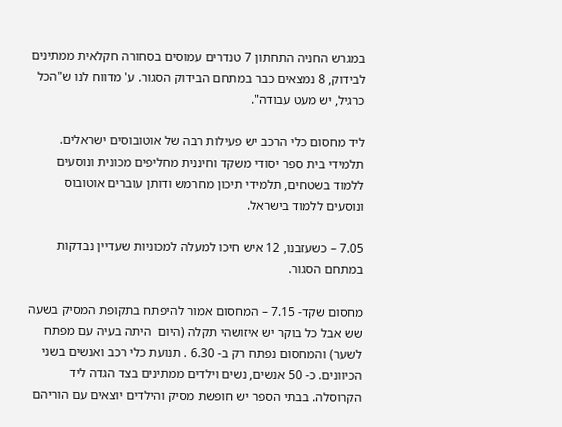במגרש החניה התחתון 7 טנדרים עמוסים בסחורה חקלאית ממתינים לבידוק, 8 נמצאים כבר במתחם הבידוק הסגור. ע' מדווח לנו ש"הכל כרגיל, יש מעט עבודה".

ליד מחסום כלי הרכב יש פעילות רבה של אוטובוסים ישראלים.  תלמידי בית ספר יסודי משקד וחיננית מחליפים מכונית ונוסעים ללמוד בשטחים, תלמידי תיכון מחרמש ודותן עוברים אוטובוס ונוסעים ללמוד בישראל.

7.05 – כשעזבנו, 12 איש חיכו למעלה למכוניות שעדיין נבדקות במתחם הסגור.

מחסום שקד- 7.15 – המחסום אמור להיפתח בתקופת המסיק בשעה שש אבל כל בוקר יש איזושהי תקלה (היום  היתה בעיה עם מפתח לשער) והמחסום נפתח רק ב- 6.30 . תנועת כלי רכב ואנשים בשני הכיוונים. כ- 50 אנשים, נשים וילדים ממתינים בצד הגדה ליד הקרוסלה. בבתי הספר יש חופשת מסיק והילדים יוצאים עם הוריהם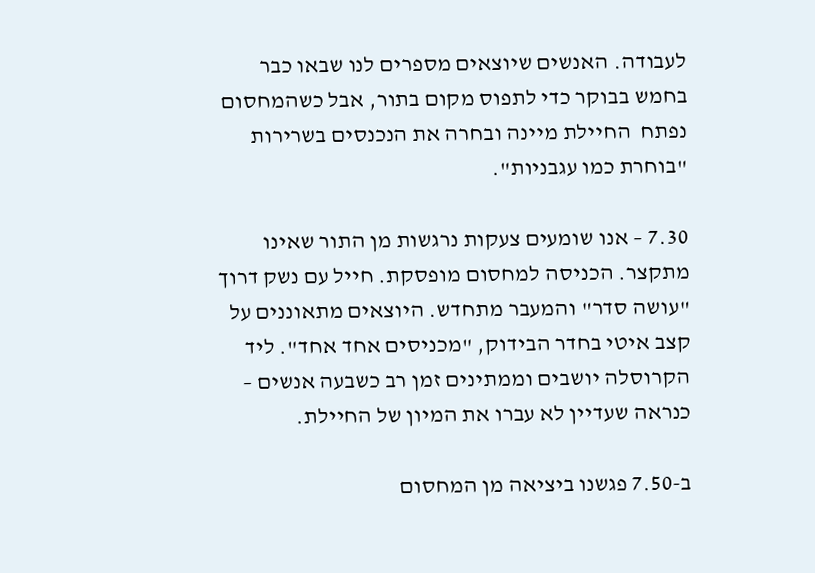לעבודה. האנשים שיוצאים מספרים לנו שבאו כבר  בחמש בבוקר כדי לתפוס מקום בתור, אבל כשהמחסום נפתח  החיילת מיינה ובחרה את הנכנסים בשרירות "בוחרת כמו עגבניות".

7.30 – אנו שומעים צעקות נרגשות מן התור שאינו מתקצר. הכניסה למחסום מופסקת. חייל עם נשק דרוך "עושה סדר" והמעבר מתחדש. היוצאים מתאוננים על קצב איטי בחדר הבידוק, "מכניסים אחד אחד". ליד הקרוסלה יושבים וממתינים זמן רב כשבעה אנשים – כנראה שעדיין לא עברו את המיון של החיילת.

ב-7.50 פגשנו ביציאה מן המחסום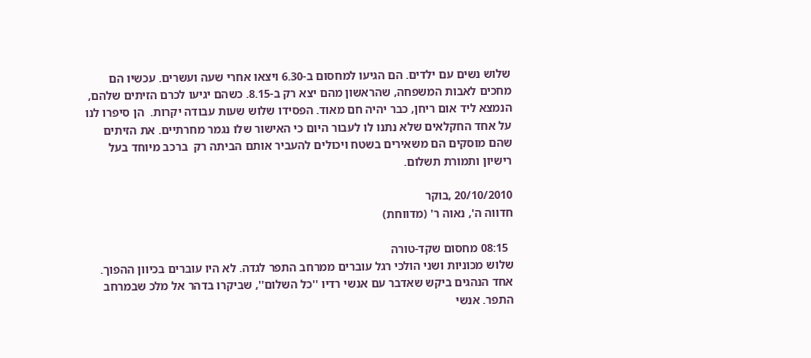שלוש נשים עם ילדים. הם הגיעו למחסום ב-6.30 ויצאו אחרי שעה ועשרים. עכשיו הם מחכים לאבות המשפחה, שהראשון מהם יצא רק ב-8.15. כשהם יגיעו לכרם הזיתים שלהם, הנמצא ליד אום ריחן, כבר יהיה חם מאוד. הפסידו שלוש שעות עבודה יקרות.  הן סיפרו לנו על אחד החקלאים שלא נתנו לו לעבור היום כי האישור שלו נגמר מחרתיים. את הזיתים שהם מוסקים הם משאירים בשטח ויכולים להעביר אותם הביתה רק  ברכב מיוחד בעל רישיון ותמורת תשלום.

20/10/2010 ,בוקר
חדווה ה', נאוה ר' (מדווחת)

  08:15 מחסום שקד-טורה
שלוש מכוניות ושני הולכי רגל עוברים ממרחב התפר לגדה. לא היו עוברים בכיוון ההפוך.
אחד הנהגים ביקש שאדבר עם אנשי רדיו ''כל השלום'', שביקרו בדהר אל מלכ שבמרחב התפר. אנשי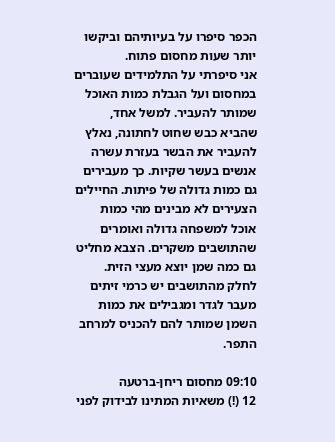הכפר סיפרו על בעיותיהם וביקשו יותר שעות מחסום פתוח.
אני סיפרתי על התלמידים שעוברים במחסום ועל הגבלת כמות האוכל שמותר להעביר. למשל אחד, שהביא כבש שחוט לחתונה, נאלץ להעביר את הבשר בעזרת עשרה אנשים בעשר שקיות. כך מעבירים גם כמות גדולה של פיתות. החיילים הצעירים לא מבינים מהי כמות אוכל למשפחה גדולה ואומרים שהתושבים משקרים. הצבא מחליט גם כמה שמן יוצא מעצי הזית. לחלק מהתושבים יש כרמי זיתים מעבר לגדר ומגבילים את כמות השמן שמותר להם להכניס למרחב התפר.

09:10 מחסום ריחן-ברטעה
12 (!) משאיות המתינו לבידוק לפני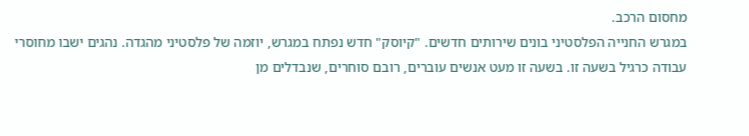מחסום הרכב.
במגרש החנייה הפלסטיני בונים שירותים חדשים. "קיוסק" חדש נפתח במגרש, יוזמה של פלסטיני מהגדה. נהגים ישבו מחוסרי עבודה כרגיל בשעה זו. בשעה זו מעט אנשים עוברים, רובם סוחרים, שנבדלים מן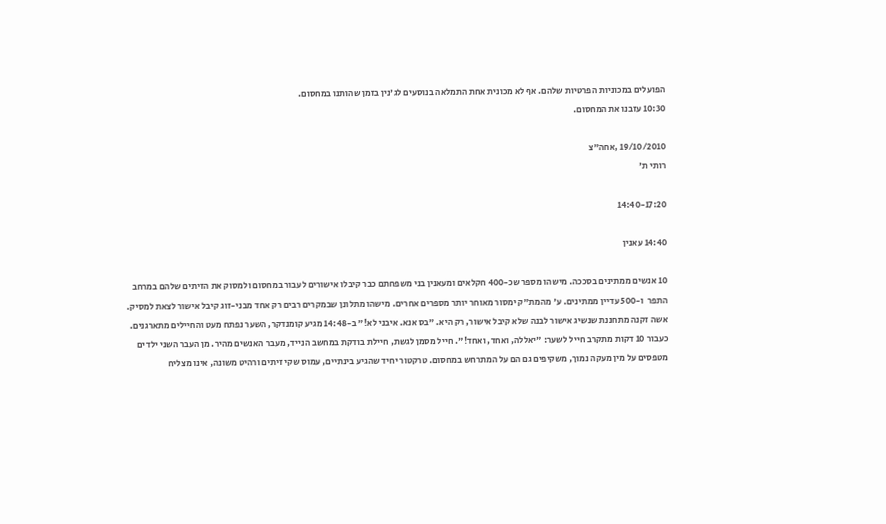הפועלים במכוניות הפרטיות שלהם. אף לא מכונית אחת התמלאה בנוסעים לג'נין בזמן שהותנו במחסום.
10:30 עזבנו את המחסום.

19/10/2010 ,אחה"צ
רותי ת'

14:40-17:20

14:40 עאנין

10 אנשים ממתינים בסככה. מישהו מספר שכ-400 חקלאים ומעאנין בני משפחתם כבר קיבלו אישורים לעבור במחסום ולמסוק את הזיתים שלהם במרחב התפר  ו-500 עדיין ממתינים. ע' מהמת"ק ימסור מאוחר יותר מספרים אחרים. מישהו מתלונן שבמקרים רבים רק אחד מבני-זוג קיבל אישור לצאת למסיק. אשה זקנה מתחננת שנשיג אישור לבנה שלא קיבל אישור, רק היא. "בס אנא. איבני לא!" ב-14:48 מגיע קומנדקר, השער נפתח מעט והחיילים מתארגנים. כעבור 10 דקות מתקרב חייל לשער: "יאללה, ואחד, ואחד!". חייל מסמן לגשת, חיילת בודקת במחשב הנייד, מעבר האנשים מהיר. מן העבר השני ילדים מטפסים על מין מעקה נמוך, משקיפים גם הם על המתרחש במחסום. טרקטור יחיד שהגיע בינתיים, עמוס שקי זיתים ורהיט משונה, אינו מצליח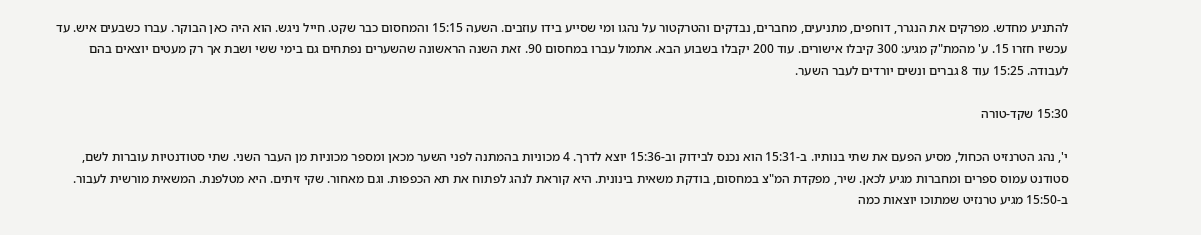להתניע מחדש. מפרקים את הנגרר, דוחפים, מתניעים, מחברים, נבדקים והטרקטור על נהגו ומי שסייע בידו עוזבים. השעה 15:15 והמחסום כבר שקט. חייל ניגש. הוא היה כאן הבוקר. עברו כשבעים איש. עד עכשיו חזרו 15. ע' מהמת"ק מגיע: 300 קיבלו אישורים. עוד 200 יקבלו בשבוע הבא. אתמול עברו במחסום 90. זאת השנה הראשונה שהשערים נפתחים גם בימי ששי ושבת אך רק מעטים יוצאים בהם לעבודה. 15:25 עוד 8 גברים ונשים יורדים לעבר השער.

15:30 שקד-טורה

י', נהג הטרנזיט הכחול, מסיע הפעם את שתי בנותיו. ב-15:31 הוא נכנס לבידוק וב-15:36 יוצא לדרך. 4 מכוניות בהמתנה לפני השער מכאן ומספר מכוניות מן העבר השני. שתי סטודנטיות עוברות לשם, סטודנט עמוס ספרים ומחברות מגיע לכאן. שיר, מפקדת המ"צ במחסום, בודקת משאית בינונית. היא קוראת לנהג לפתוח את תא הכפפות. וגם מאחור. שקי זיתים. היא מטלפנת. המשאית מורשית לעבור. ב-15:50 מגיע טרנזיט שמתוכו יוצאות כמה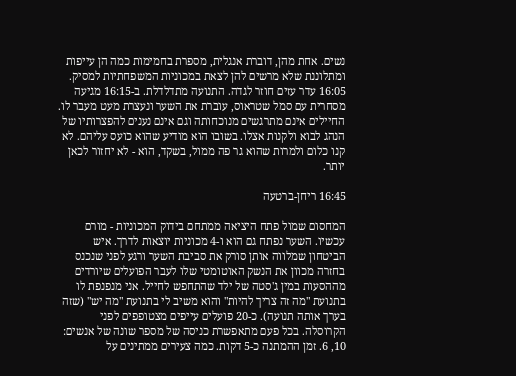נשים. אחת מהן, דוברת אנגלית, מספרת בחמימות כמה הן עייפות ומתלוננת שלא מרשים להן לצאת במכוניות המשפחתיות למסיק. 16:05 עדר עזים חוזר לגדה. התנועה מתדלדלת. ב-16:15 מגיעה מסחרית עם סמל שטראוס, עוברת את השער ונעצרת מעט מעבר לו. החיילים אינם מתרגשים מנוכחותה וגם אינם נענים להפצרותיו של הנהג לבוא ולקנות אצלו. בשובו הוא מודיע שהוא כועס עליהם. לא קנו כלום ולמרות שהוא גר פה ממול, בשקד, הוא - לא יחזור לכאן יותר.

16:45 ריחן-ברטעה

המחסום שמול פתח היציאה ממתחם בידוק המכוניות - מורם עכשיו. השער נפתח גם הוא ו-4 מכוניות יוצאות לדרך. איש הביטחון שמלווה אותן סורק את סביבת השער ורגע לפני שנכנס בחזרה מכוון את הנשק האוטומטי שלו לעבר הפועלים שיורדים מההסעות במין ג'סטה של ילד שהתחפש לחייל. אני מנפנפת לו בתנועת "מה זה צריך להיות" והוא משיב לי בתנועת "מה יש" (שזה בערך אותה תנועה). כ-20 פועלים עייפים מצטופפים לפני הקרוסלה. בכל פעם מתאפשרת כניסה של מספר שונה של אנשים: 10, 6. זמן ההמתנה כ-5 דקות. כמה צעירים ממתינים על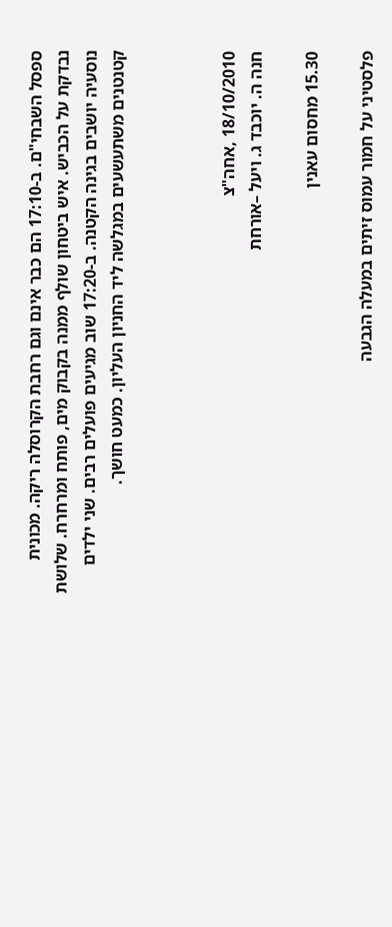ספסל השבחי"ם. ב-17:10 הם כבר אינם וגם רחבת הקרוסלה ריקה. מכונית נבדקת על הכביש. איש ביטחון שולף ממנה בקבוק מים, פותח ומרחרח. שלושת נוסעיה יושבים בגינה הקטנה. ב-17:20 שוב מגיעים פועלים רבים. שני ילדים קטנטנים משתעשעים במגלשה ליד החניון העליון. כמעט חושך.



18/10/2010 ,אחה"צ
חנה ה. יוכבד ג. ויעל –אורחת

15.30 מחסום עאנין

פלסטיני על חמור עמוס זיתים במעלה הגבעה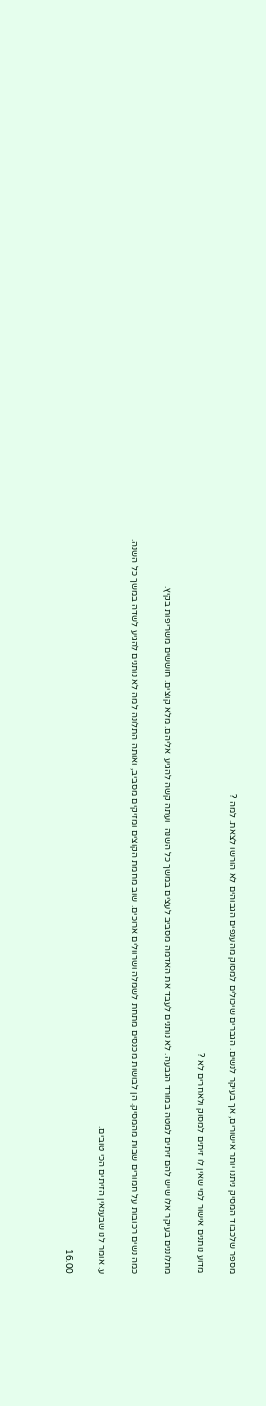מספר שלכבוד המסיק ניתנו יותר אישורים, אך בעיקר לנשים. הגברים שיכולים למסוק מהענפים הגבוהים לא הורשו לצאת. למה ?

מדוע נותנים אישור למי שאין לו זיתים למסוק ולאחרים לא ?

מתלוננים בעיקר אלו שיש להם זיתים למטה במורד הגבעה. לא נותנים לעבד את האדמה מסביב לעצים במשך כל השנה  ועתה קשה להגיע  אליהם. מלא קוצים. חוששים משריפות בקיץ.

כמה נשים רכובות על חמורים שבות מהמסיק. הן לבושות מכנסים מתחת לשמלה ושרוולים ארוכים. שוב מחמת הקוצים ומזיקים מסביב, ואותה התלונה למה לא נותנים להגיע לשדה במשך כל השנה.

ע. אומר לנו שבענאין הזיתים הכי טובים.

16.00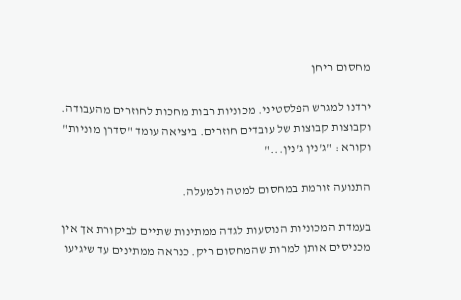מחסום ריחן

ירדנו למגרש הפלסטיני. מכוניות רבות מחכות לחוזרים מהעבודה. וקבוצות קבוצות של עובדים חוזרים. ביציאה עומד "סדרן מוניות" וקורא : "ג'נין ג'נין..."

התנועה זורמת במחסום למטה ולמעלה.

בעמדת המכוניות הנוסעות לגדה ממתינות שתיים לביקורת אך אין מכניסים אותן למרות שהמחסום ריק. כנראה ממתינים עד שיגיעו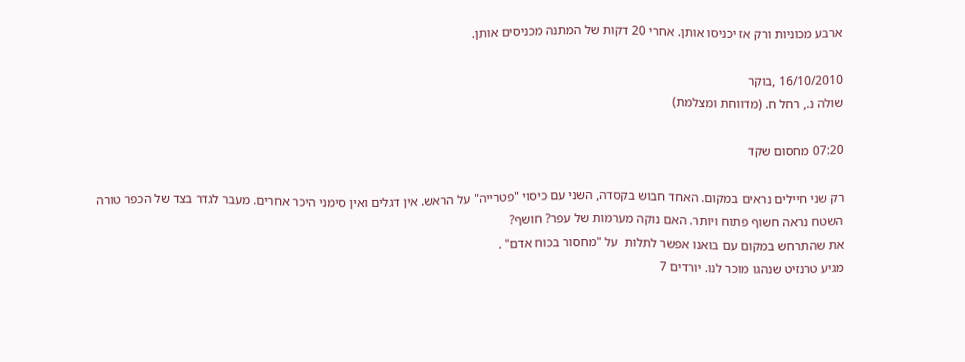ארבע מכוניות ורק אז יכניסו אותן. אחרי 20 דקות של המתנה מכניסים אותן.

16/10/2010 ,בוקר
שולה נ., רחל ח. (מדווחת ומצלמת)

07:20 מחסום שקד

רק שני חיילים נראים במקום. האחד חבוש בקסדה, השני עם כיסוי "פטרייה" על הראש. אין דגלים ואין סימני היכר אחרים. מעבר לגדר בצד של הכפר טורה השטח נראה חשוף פתוח ויותר. האם נוקה מערמות של עפר? חושף?
את שהתרחש במקום עם בואנו אפשר לתלות  על "מחסור בכוח אדם" .
מגיע טרנזיט שנהגו מוכר לנו. יורדים 7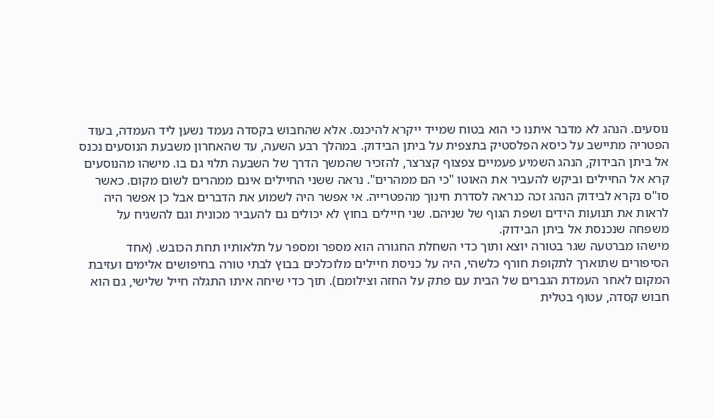נוסעים. הנהג לא מדבר איתנו כי הוא בטוח שמייד ייקרא להיכנס. אלא שהחבוש בקסדה נעמד נשען ליד העמדה, בעוד הפטריה מתיישב על כיסא הפלסטיק בתצפית על ביתן הבידוק. במהלך רבע השעה, עד שהאחרון משבעת הנוסעים נכנס אל ביתן הבידוק, הנהג השמיע פעמיים צפצוף קצרצר, להזכיר שהמשך הדרך של השבעה תלוי גם בו. מישהו מהנוסעים קרא אל החיילים וביקש להעביר את האוטו "כי הם ממהרים". נראה ששני החיילים אינם ממהרים לשום מקום. כאשר סו"ס נקרא לבידוק הנהג זכה כנראה לסדרת חינוך מהפטרייה. אי אפשר היה לשמוע את הדברים אבל כן אפשר היה לראות את תנועות הידים ושפת הגוף של שניהם. שני חיילים בחוץ לא יכולים גם להעביר מכונית וגם להשגיח על משפחה שנכנסת אל ביתן הבידוק.
מישהו מברטעה שגר בטורה יוצא ותוך כדי השחלת החגורה הוא מספר ומספר על תלאותיו תחת הכובש. (אחד הסיפורים שתוארך לתקופת חורף כלשהי, היה על כניסת חיילים מלוכלכים בבוץ לבתי טורה בחיפושים אלימים ועזיבת המקום לאחר העמדת הגברים של הבית עם פתק על החזה וצילומם). תוך כדי שיחה איתו התגלה חייל שלישי, גם הוא חבוש קסדה, עטוף בטלית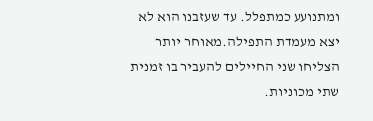ומתנועע כמתפלל. עד שעזבנו הוא לא יצא מעמדת התפילה.מאוחר יותר הצליחו שני החיילים להעביר בו זמנית שתי מכוניות.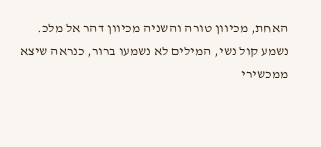האחת, מכיוון טורה והשניה מכיוון דהר אל מלכ.
נשמע קול נשי, המילים לא נשמעו ברור, כנראה שיצא ממכשירי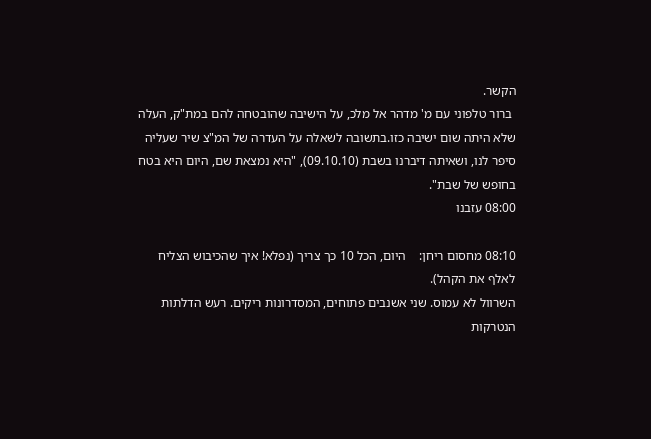הקשר.
 ברור טלפוני עם מ' מדהר אל מלכ, על הישיבה שהובטחה להם במת"ק, העלה שלא היתה שום ישיבה כזו.בתשובה לשאלה על העדרה של המ"צ שיר שעליה סיפר לנו, ושאיתה דיברנו בשבת (09.10.10), "היא נמצאת שם, היום היא בטח בחופש של שבת".
08:00 עזבנו

08:10 מחסום ריחן:    היום, הכל 10 כך צריך (נפלא! איך שהכיבוש הצליח לאלף את הקהל).
השרוול לא עמוס. שני אשנבים פתוחים, המסדרונות ריקים. רעש הדלתות הנטרקות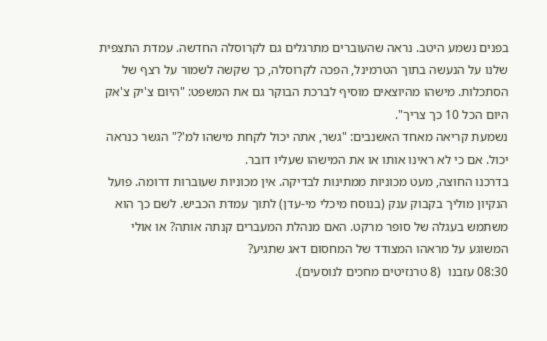בפנים נשמע היטב. נראה שהעוברים מתרגלים גם לקרוסלה החדשה. עמדת התצפית שלנו על הנעשה בתוך הטרמינל, הפכה לקרוסלה, כך שקשה לשמור על רצף של הסתכלות. מישהו מהיוצאים מוסיף לברכת הבוקר גם את המשפט: "היום צ'יק צ'אק היום הכל 10 כך צריך".
נשמעת קריאה מאחד האשנבים: "גשר, אתה יכול לקחת מישהו למ'?" הגשר כנראה יכול. אם כי לא ראינו אותו או את המישהו שעליו דובר.
בדרכנו החוצה, מעט מכוניות ממתינות לבדיקה. אין מכוניות שעוברות דרומה. פועל הנקיון מוליך בקבוק ענק (בנוסח מיכלי מי-עדן) לתוך עמדת הכביש. לשם כך הוא משתמש בעגלה של סופר מרקט. האם מנהלת המעברים קנתה אותה? או אולי המשוגע על מראהו המצודד של המחסום דאג שתגיע?
08:30 עזבנו  (8 טרנזיטים מחכים לנוסעים).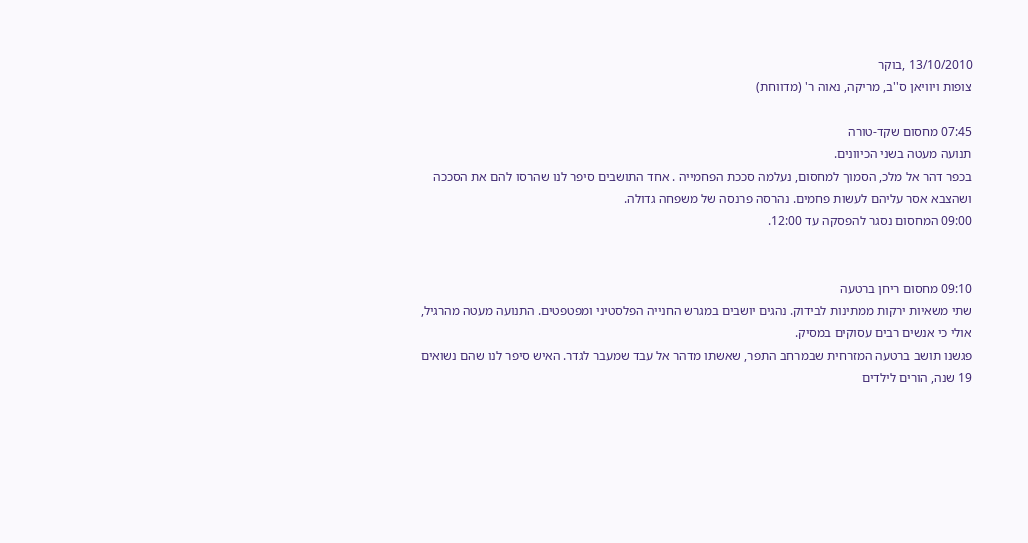13/10/2010 ,בוקר
צופות ויוויאן ס''ב, מריקה, נאוה ר' (מדווחת)

07:45 מחסום שקד-טורה
תנועה מעטה בשני הכיוונים.
בכפר דהר אל מלכ, הסמוך למחסום, נעלמה סככת הפחמייה . אחד התושבים סיפר לנו שהרסו להם את הסככה ושהצבא אסר עליהם לעשות פחמים. נהרסה פרנסה של משפחה גדולה.
09:00 המחסום נסגר להפסקה עד 12:00.


09:10 מחסום ריחן ברטעה
שתי משאיות ירקות ממתינות לבידוק. נהגים יושבים במגרש החנייה הפלסטיני ומפטפטים. התנועה מעטה מהרגיל, אולי כי אנשים רבים עסוקים במסיק.
פגשנו תושב ברטעה המזרחית שבמרחב התפר, שאשתו מדהר אל עבד שמעבר לגדר. האיש סיפר לנו שהם נשואים 19 שנה, הורים לילדים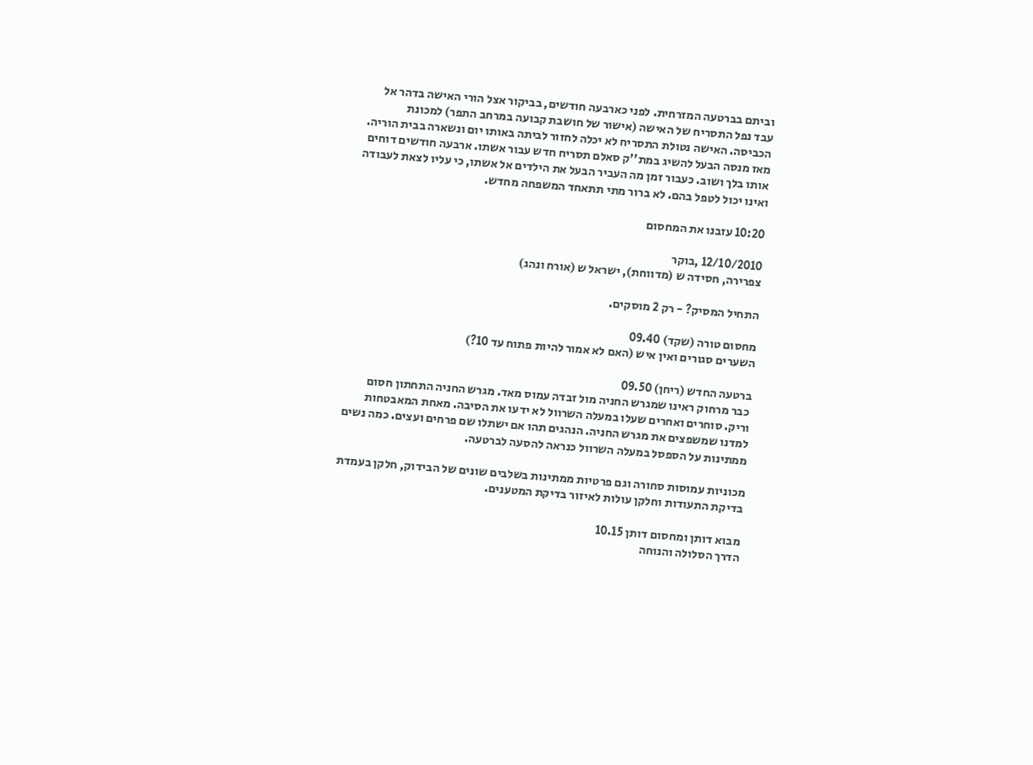וביתם בברטעה המזרחית. לפני כארבעה חודשים, בביקור אצל הורי האישה בדהר אל עבד נפל התסריח של האישה (אישור של חושבת קבועה במרחב התפר) למכונת הכביסה. האישה נטולת התסריח לא יכלה לחזור לביתה באותו יום ונשארה בבית הוריה. מאז מנסה הבעל להשיג במת''ק סאלם תסריח חדש עבור אשתו. ארבעה חודשים דוחים אותו בלך ושוב. כעבור זמן מה העביר הבעל את הילדים אל אשתו, כי עליו לצאת לעבודה ואינו יכול לטפל בהם. לא ברור מתי תתאחד המשפחה מחדש.

10:20 עזבנו את המחסום

12/10/2010 ,בוקר
צפרירה, חסידה ש (מדווחת), ישראל ש (אורח ונהג)

התחיל המסיק? - רק 2 מוסקים.

מחסום טורה (שקד) 09.40
השערים סגורים ואין איש (האם לא אמור להיות פתוח עד 10?)

ברטעה החדש (ריחן) 09.50
 כבר מרחוק ראינו שמגרש החניה מול זבדה עמוס מאד. מגרש החניה התחתון חסום וריק. סוחרים ואחרים שעלו במעלה השרוול לא ידעו את הסיבה. מאחת המאבטחות למדנו שמשפצים את מגרש החניה. הנהגים תהו אם ישתלו שם פרחים ועצים. כמה נשים ממתינות על הספסל במעלה השרוול כנראה להסעה לברטעה.

מכוניות עמוסות סחורה וגם פרטיות ממתינות בשלבים שונים של הבידוק, חלקן בעמדת בדיקת התעודות וחלקן עולות לאיזור בדיקת המטענים.

מבוא דותן ומחסום דותן 10.15
הדרך הסלולה והנוחה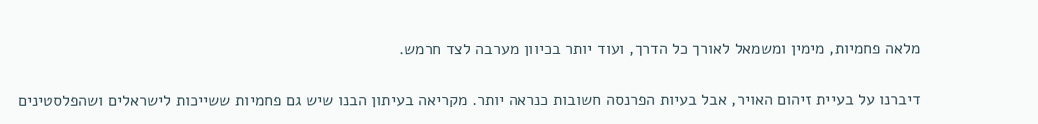מלאה פחמיות, מימין ומשמאל לאורך כל הדרך, ועוד יותר בכיוון מערבה לצד חרמש.

דיברנו על בעיית זיהום האויר, אבל בעיות הפרנסה חשובות כנראה יותר. מקריאה בעיתון הבנו שיש גם פחמיות ששייכות לישראלים ושהפלסטינים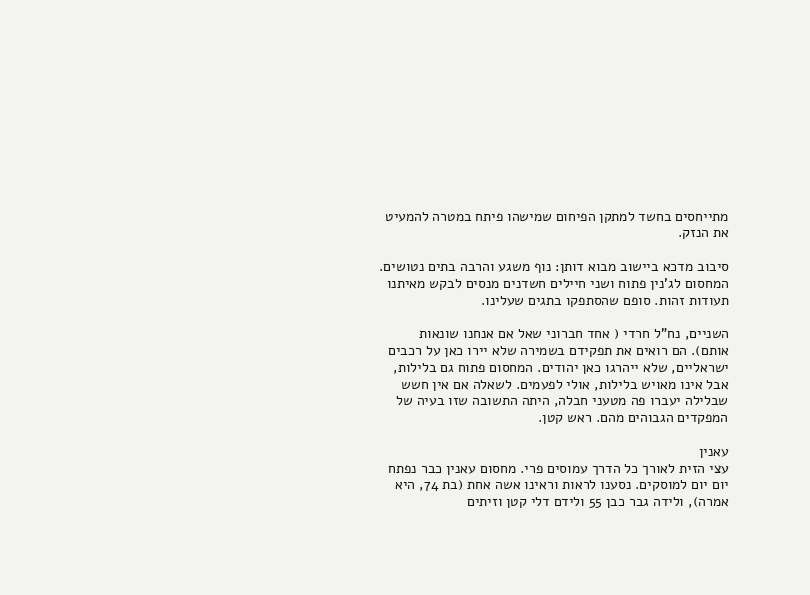מתייחסים בחשד למתקן הפיחום שמישהו פיתח במטרה להמעיט את הנזק.

סיבוב מדכא ביישוב מבוא דותן: נוף משגע והרבה בתים נטושים.
המחסום לג'נין פתוח ושני חיילים חשדנים מנסים לבקש מאיתנו תעודות זהות. סופם שהסתפקו בתגים שעלינו.

השניים, נח"ל חרדי ( אחד חברוני שאל אם אנחנו שונאות אותם). הם רואים את תפקידם בשמירה שלא יירו כאן על רכבים ישראליים, שלא ייהרגו כאן יהודים. המחסום פתוח גם בלילות, אבל אינו מאויש בלילות, אולי לפעמים. לשאלה אם אין חשש שבלילה יעברו פה מטעני חבלה, היתה התשובה שזו בעיה של המפקדים הגבוהים מהם. ראש קטן.

עאנין
עצי הזית לאורך כל הדרך עמוסים פרי. מחסום עאנין כבר נפתח יום יום למוסקים. נסענו לראות וראינו אשה אחת (בת 74, היא אמרה), ולידה גבר כבן 55 ולידם דלי קטן וזיתים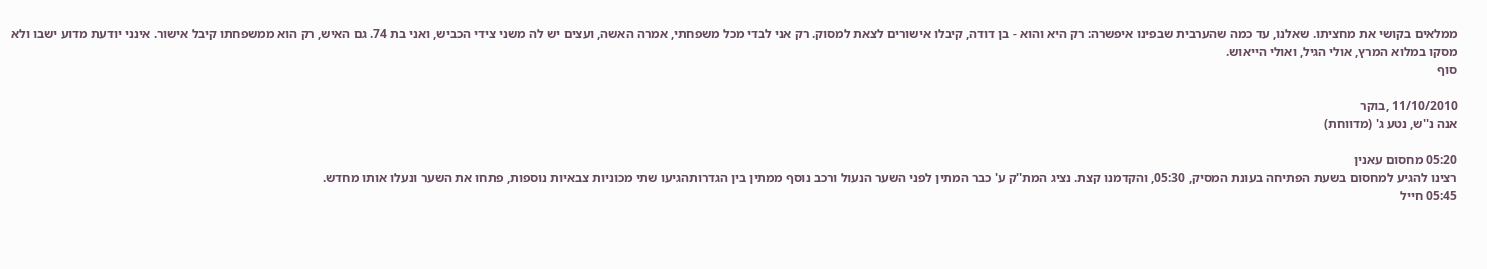ממלאים בקושי את מחציתו. שאלנו, עד כמה שהערבית שבפינו איפשרה: רק היא והוא - בן דודה, קיבלו אישורים לצאת למסוק. רק אני לבדי מכל משפחתי, אמרה האשה, ועצים יש לה משני צידי הכביש, ואני בת 74. גם האיש, רק הוא ממשפחתו קיבל אישור. אינני יודעת מדוע ישבו ולא מסקו במלוא המרץ, אולי הגיל, ואולי הייאוש.
סוף

11/10/2010 ,בוקר
אנה נ''ש, נטע ג' (מדווחת)

05:20 מחסום עאנין
רצינו להגיע למחסום בשעת הפתיחה בעונת המסיק, 05:30, והקדמנו קצת. נציג המת''ק ע' כבר המתין לפני השער הנעול ורכב נוסף ממתין בין הגדרותהגיעו שתי מכוניות צבאיות נוספות, פתחו את השער ונעלו אותו מחדש.
05:45 חייל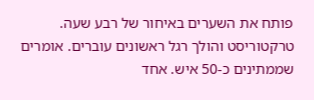פותח את השערים באיחור של רבע שעה. טרקטוריסט והולך רגל ראשונים עוברים. אומרים שממתינים כ-50 איש. אחד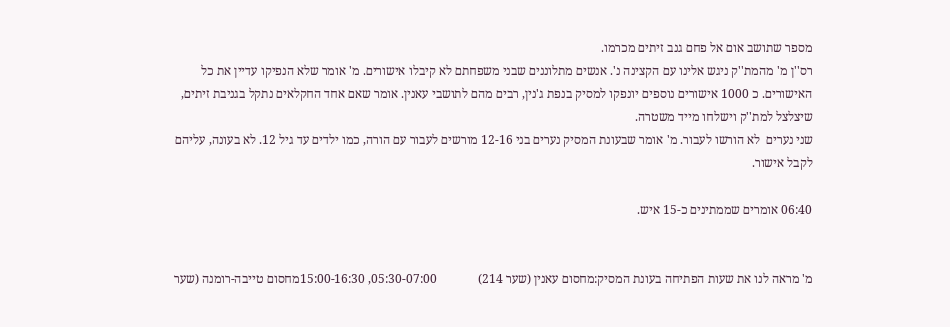מספר שתושב אום אל פחם גנב זיתים מכרמו.
רס''ן מ' מהמת''ק ניגש אלינו עם הקצינה נ'. אנשים מתלוננים שבני משפחתם לא קיבלו אישורים. מ' אומר שלא הנפיקו עדיין את כל האישורים. כ 1000 אישורים נוספים יונפקו למסיק בנפת ג'נין, רבים מהם לתושבי עאנין. אומר שאם אחד החקלאים נתקל בגניבת זיתים, שיצלצל למת''ק וישלחו מייד משטרה.
שני נערים  לא הורשו לעבור. מ' אומר שבעונת המסיק נערים בני 12-16 מורשים לעבור עם הורה, כמו ילדים עד גיל 12. לא בעונה, עליהם לקבל אישור.

06:40 אומרים שממתינים כ-15 איש.


מ' מראה לנו את שעות הפתיחה בעונת המסיק:מחסום עאנין (שער 214)             05:30-07:00, 15:00-16:30מחסום טייבה-רומנה (שער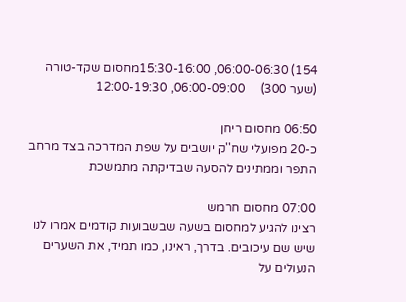154) 06:00-06:30, 15:30-16:00מחסום שקד-טורה (שער 300)     06:00-09:00, 12:00-19:30

06:50 מחסום ריחן
כ-20 מפועלי שח''ק יושבים על שפת המדרכה בצד מרחב התפר וממתינים להסעה שבדיקתה מתמשכת

07:00 מחסום חרמש
רצינו להגיע למחסום בשעה שבשבועות קודמים אמרו לנו שיש שם עיכובים. בדרך, ראינו, כמו תמיד, את השערים הנעולים על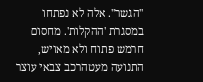''הגשר''. אלה לא נפתחו במסגרת 'ההקלות'. מחסום חרמש פתוח ולא מאויש, התנועה מעטהרכב צבאי עוצר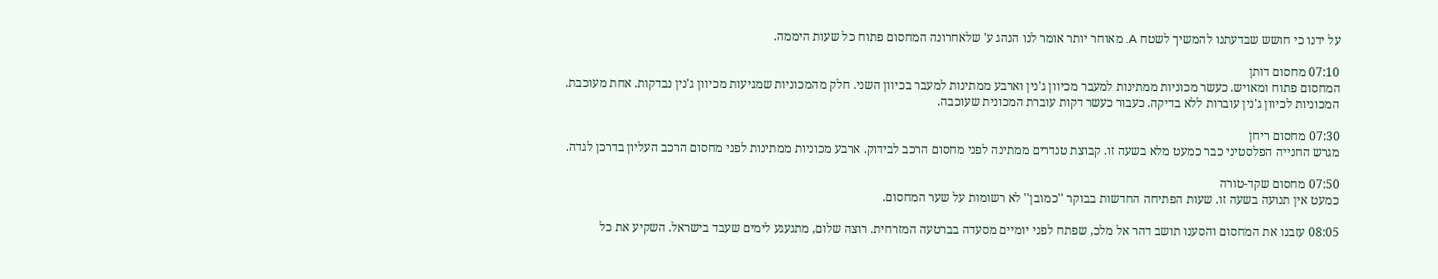על ידנו כי חושש שבדעתנו להמשיך לשטח A. מאוחר יותר אומר לנו הנהג ע' שלאחרונה המחסום פתוח כל שעות היממה.

07:10 מחסום דותן
המחסום פתוח ומאויש. כעשר מכוניות ממתינות למעבר מכיוון ג'נין וארבע ממתינות למעבר בכיוון השני. חלק מהמכוניות שמגיעות מכיוון ג'נין נבדקות. אחת מעוכבת. המכוניות לכיוון ג'נין עוברות ללא בדיקה. כעבור כעשר דקות עוברת המכונית שעוכבה.

07:30 מחסום ריחן
מגרש החנייה הפלסטיני כבר כמעט מלא בשעה זו. קבוצת טנדרים ממתינה לפני מחסום הרכב לבידוק. ארבע מכוניות ממתינות לפני מחסום הרכב העליון בדרכן לגדה.

07:50 מחסום שקד-טורה
כמעט אין תנועה בשעה זו. שעות הפתיחה החדשות בבוקר ''כמובן'' לא רשומות על שער המחסום.

08:05 עזבנו את המחסום והסענו תושב דהר אל מלכ, שפתח לפני יומיים מסעדה בברטעה המזרחית. רוצה שלום, מתגעגע לימים שעבד בישראל. השקיע את כל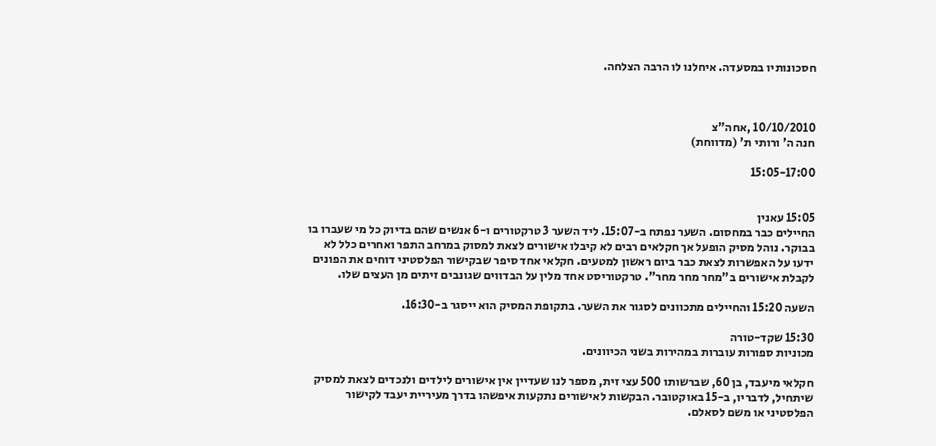חסכונותיו במסעדה. איחלנו לו הרבה הצלחה.



10/10/2010 ,אחה"צ
חנה ה' ורותי ת' (מדווחת)

15:05-17:00


15:05 עאנין
החיילים כבר במחסום. השער נפתח ב-15:07. ליד השער 3 טרקטורים ו-6 אנשים שהם בדיוק כל מי שעברו בו בבוקר. נוהל מסיק הופעל אך חקלאים רבים לא קיבלו אישורים לצאת למסוק במרחב התפר ואחרים כלל לא ידעו על האפשרות לצאת כבר ביום ראשון למטעים. חקלאי אחד סיפר שבקישור הפלסטיני דוחים את הפונים לקבלת אישורים ב"מחר מחר מחר". טרקטוריסט אחד מלין על הבדווים שגונבים זיתים מן העצים שלו.

השעה 15:20 והחיילים מתכוונים לסגור את השער. בתקופת המסיק הוא ייסגר ב-16:30.

15:30 שקד-טורה
מכוניות ספורות עוברות במהירות בשני הכיוונים.

חקלאי מיעבד, בן 60, שברשותו 500 עצי זית, מספר לנו שעדיין אין אישורים לילדים ולנכדים לצאת למסיק שיתחיל, לדבריו, ב-15 באוקטובר. הבקשות לאישורים נתקעות איפשהו בדרך מעיריית יעבד לקישור הפלסטיני או משם לסאלם.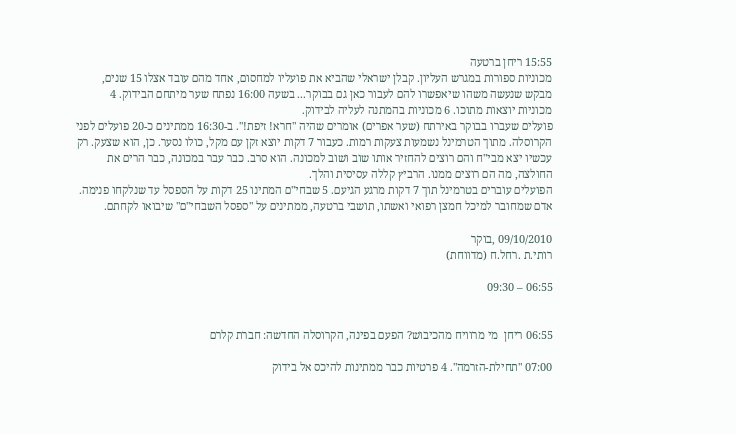15:55 ריחן ברטעה
מכוניות ספורות במגרש העליון. קבלן ישראלי שהביא את פועליו למחסום, אחד מהם עובד אצלו 15 שנים, מבקש שנעשה משהו שיאפשרו להם לעבור כאן גם בבוקר... בשעה 16:00 נפתח שער מיתחם הבידוק. 4 מכוניות יוצאות מתוכו. 6 מכוניות בהמתנה לעליה לבידוק.
פועלים שעברו בבוקר באירתח (שער אפרים) אומרים שהיה "חרא! זיפת!". ב-16:30 ממתינים כ-20 פועלים לפני הקרוסלה. מתוך הטרמינל נשמעות צעקות רמות. כעבור 7 דקות יוצא זקן עם מקל, כולו נסער. כן, הוא שצעק. רק עכשיו יצא מבי"ח והם רוצים להחזיר אותו שוב ושוב למכונה. הוא סרב. כבר עבר במכונה, כבר הרים את החולצה, מה הם רוצים ממנו. הרביץ קללה עסיסית והלך.
הפועלים עוברים בטרמינל תוך 7 דקות מרגע הגיעם. 5 שבחי"ם המתינו 25 דקות על הספסל עד שנלקחו פנימה. אדם שמחובר למיכל חמצן רפואי ואשתו, תושבי ברטעה, ממתינים על "ספסל השבחי"ם" שיבואו לקחתם.

09/10/2010 ,בוקר
רותי.ת .רחל.ח (מדווחת)

06:55 – 09:30


06:55 ריחן  מי מרוויח מהכיבוש? הפעם בפינה, הקרוסלה החדשה: חברת קלרם

07:00 "תחילת-הזרמה". 4 פרטיות כבר ממתינות להיכס אל בידוק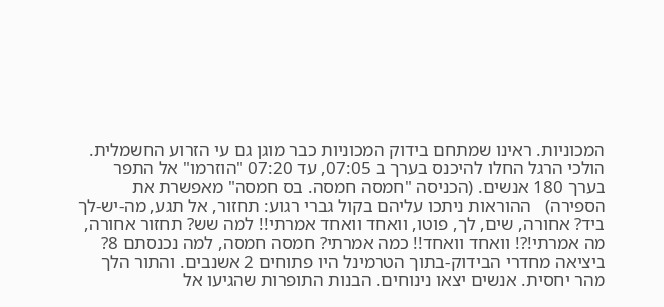המכוניות. ראינו שמתחם בידוק המכוניות כבר מוגן גם עי הזרוע החשמלית. הולכי הרגל החלו להיכנס בערך ב 07:05, עד 07:20 "הוזרמו" אל התפר בערך 180 אנשים. (הכניסה "חמסה חמסה. בס חמסה" מאפשרת את הספירה)   ההוראות ניתכו עליהם בקול גברי רגוע: תחזור, אל תגע, מה-יש-לך ביד? אחורה, שים, לך, פוטו, וואחד וואחד אמרתי!! למה שש? תחזור אחורה, מה אמרתי!?! וואחד וואחד!! כמה אמרתי? חמסה חמסה, למה נכנסתם 8?
ביציאה מחדרי הבידוק-בתוך הטרמינל היו פתוחים 2 אשנבים. והתור הלך מהר יחסית. אנשים יצאו נינוחים. הבנות התופרות שהגיעו אל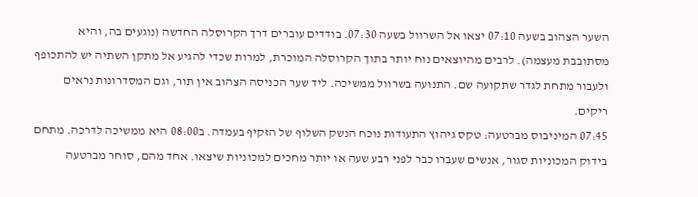השער הצהוב בשעה 07:10 יצאו אל השרוול בשעה 07:30. בודדים עוברים דרך הקרוסלה החדשה (נוגעים בה, והיא מסתובבת מעצמה). לרבים מהיוצאים נוח יותר בתוך הקרוסלה המוכרת, למרות שכדי להגיע אל מתקן השתיה יש להתכופף ולעבור מתחת לגדר שתקועה שם. התנועה בשרוול ממשיכה. ליד שער הכניסה הצהוב אין תור, וגם המסדרונות נראים ריקים.
07:45 המיניבוס מברטעה: טקס גיהוץ התעודות נוכח הנשק השלוף של הזקיף בעמדה. ב08:00 היא ממשיכה לדרכה. מתחם בידוק המכוניות סגור, אנשים שעברו כבר לפני רבע שעה או יותר מחכים למכוניות שיצאו. אחד מהם, סוחר מברטעה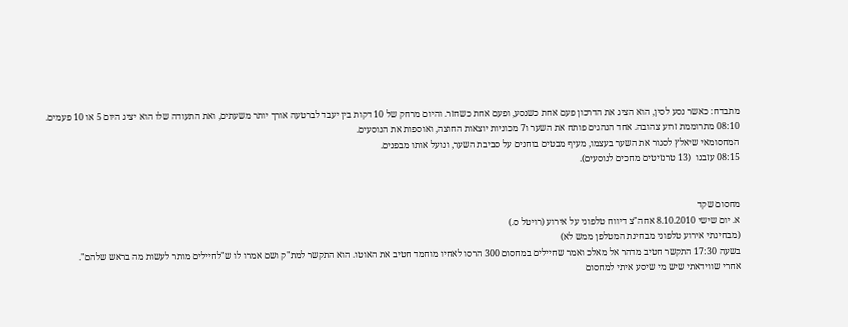מתבדח: כאשר נסע לסין, הוא הציג את הדרכון פעם אחת כשנסע, ופעם אחת כשחזר. והיום מרחק של 10 דקות בין יעבד לברטעה אורך יותר משעתים, ואת התעודה שלו הוא יציג היום 5 או 10 פעמים.
08:10 מתרוממת זרוע צהובה. אחד הנהגים פותח את השער ו7 מכוניות יוצאות החוצה, ואוספות את הנוסעים.
המחסומאי שיאלץ לסגור את השער בעצמו, מעיף מבטים בוחנים על סביבת השער, ונועל אותו מבפנים.
08:15 עזבנו  (13 טרנזיטים מחכים לנוסעים).


מחסום שקד
א. יום שישי 8.10.2010 אחה"צ דיווח טלפוני על אירוע (רויטל ס.)
(מבחינתי אירוע טלפוני מבחינת המטלפן ממש לא)
בשעה 17:30 התקשר חטיב מדהר אל מאלכ ואמר שחיילים במחסום 300 הרסו לאחיו מוחמד חטיב את האוטו. הוא התקשר למת"ק ושם אמרו לו ש"לחיילים מותר לעשות מה בראש שלהם".
אחרי שווידאתי שיש מי שיסע איתי למחסום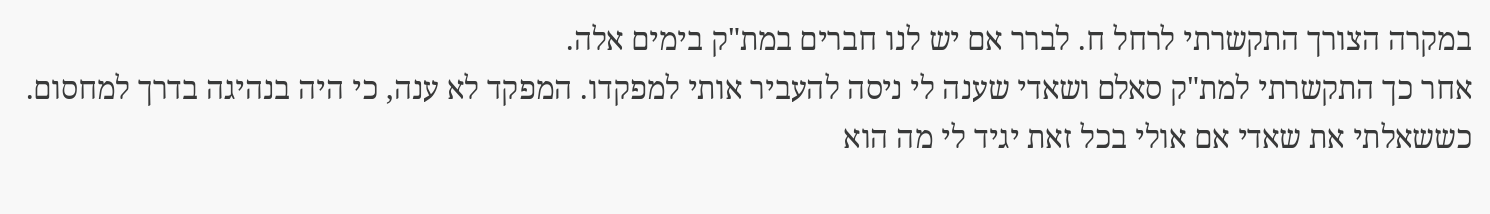במקרה הצורך התקשרתי לרחל ח. לברר אם יש לנו חברים במת"ק בימים אלה.
אחר כך התקשרתי למת"ק סאלם ושאדי שענה לי ניסה להעביר אותי למפקדו. המפקד לא ענה, כי היה בנהיגה בדרך למחסום. כששאלתי את שאדי אם אולי בכל זאת יגיד לי מה הוא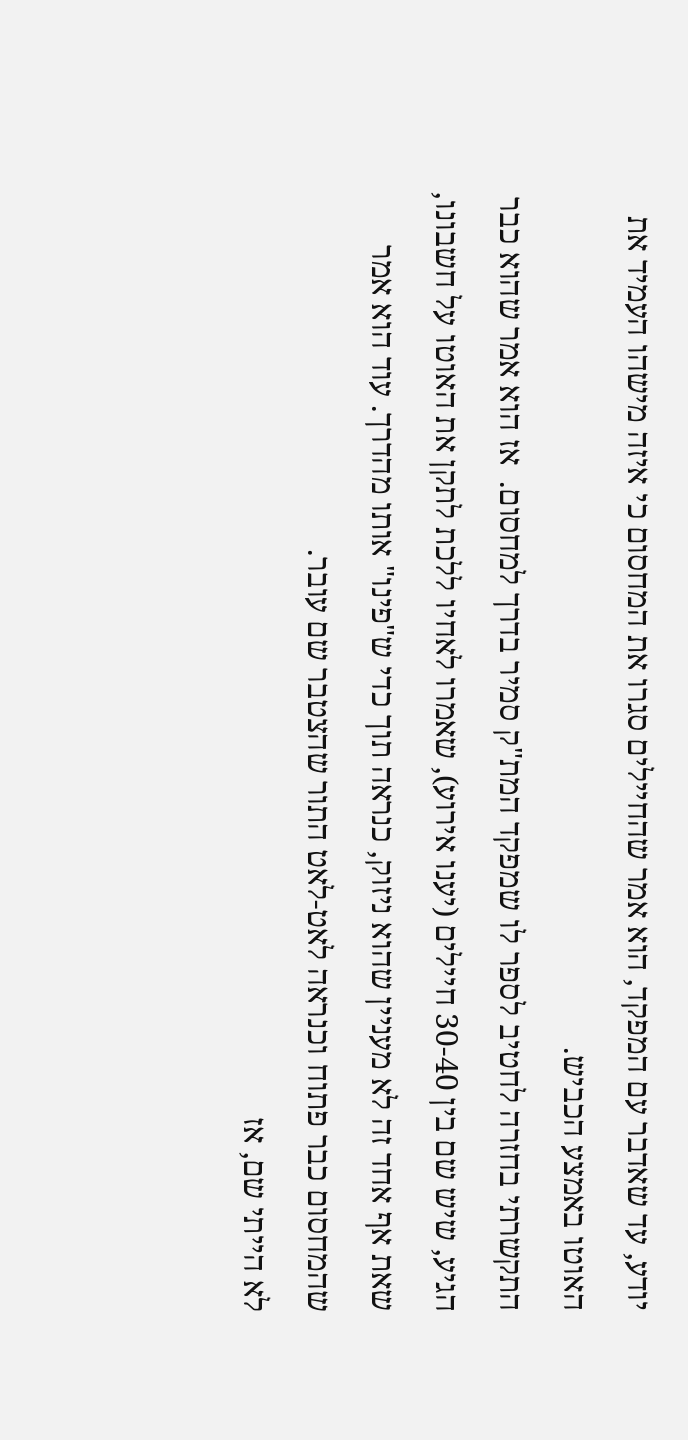יודע, עד שאדבר עם המפקד, הוא אמר שהחיילים סגרו את המחסום כי איזה מישהו העמיד את האוטו באמצע הכביש.
התקשרתי בחזרה לחטיב לספר לו שמפקד המת"ק סמיר בדרך למחסום.  אז הוא אמר שהוא כבר הגיע, שיש שם בין 30-40 חיילים (יענו אירוע), שאמרו לאחיו ללכת לתקן את האוטו על חשבונו, שאת אף אחד זה לא מעניין שהוא ניזוק, כנראה תוך כדי ש"פינו" אותו מהדרך. עוד הוא אמר שהמחסום כבר פתוח וכנראה לאט-לאט התור שהצטבר שם עובר.
לא הייתי שם, אז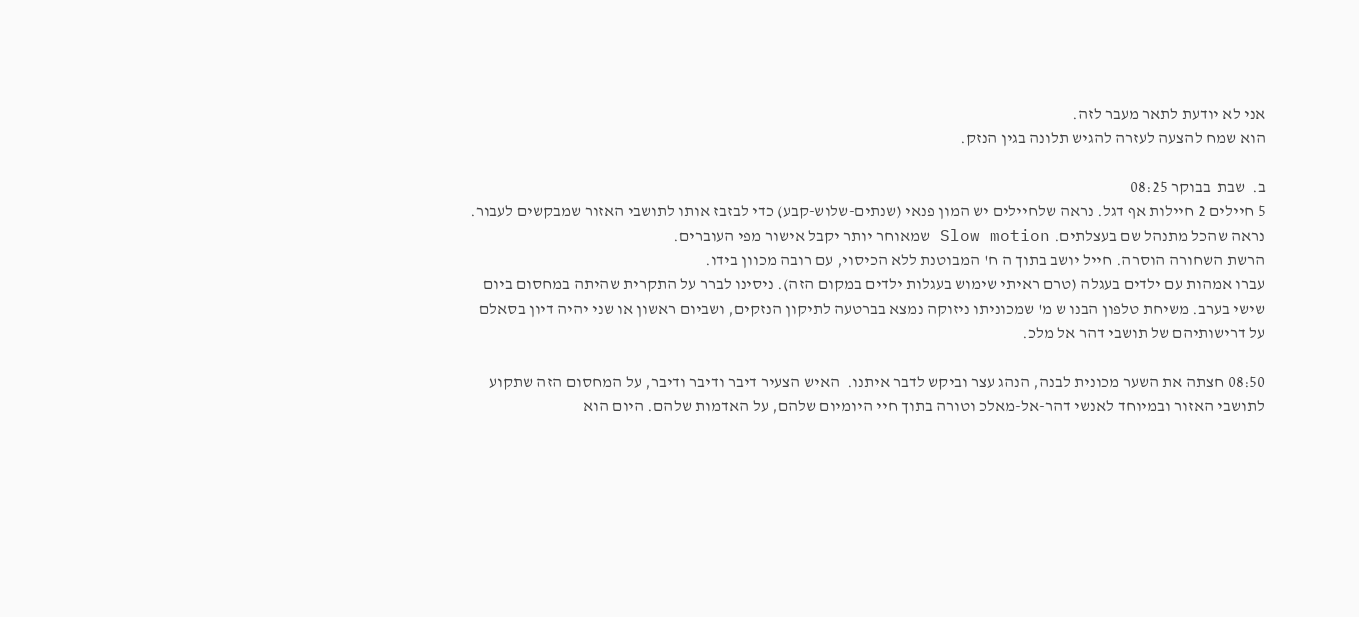אני לא יודעת לתאר מעבר לזה.
הוא שמח להצעה לעזרה להגיש תלונה בגין הנזק.

ב.  שבת  בבוקר 08:25
5 חיילים 2 חיילות אף דגל. נראה שלחיילים יש המון פנאי (שנתים-שלוש-קבע) כדי לבזבז אותו לתושבי האזור שמבקשים לעבור. נראה שהכל מתנהל שם בעצלתים. Slow motion שמאוחר יותר יקבל אישור מפי העוברים.
הרשת השחורה הוסרה. חייל יושב בתוך ה ח' המבוטנת ללא הכיסוי, עם רובה מכוון בידו.
עברו אמהות עם ילדים בעגלה (טרם ראיתי שימוש בעגלות ילדים במקום הזה). ניסינו לברר על התקרית שהיתה במחסום ביום שישי בערב. משיחת טלפון הבנו ש מ' שמכוניתו ניזוקה נמצא בברטעה לתיקון הנזקים, ושביום ראשון או שני יהיה דיון בסאלם על דרישותיהם של תושבי דהר אל מלכ.

08:50 חצתה את השער מכונית לבנה, הנהג עצר וביקש לדבר איתנו.  האיש הצעיר דיבר ודיבר ודיבר, על המחסום הזה שתקוע לתושבי האזור ובמיוחד לאנשי דהר-אל-מאלכ וטורה בתוך חיי היומיום שלהם, על האדמות שלהם. היום הוא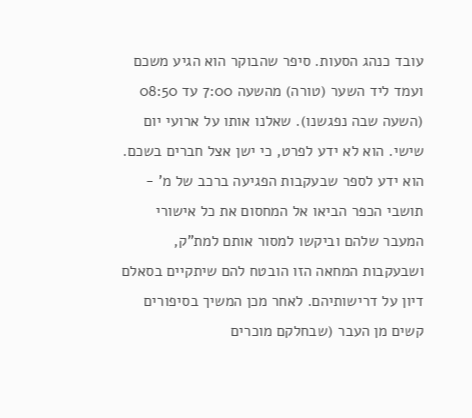עובד כנהג הסעות. סיפר שהבוקר הוא הגיע משכם ועמד ליד השער (טורה) מהשעה 7:00 עד 08:50 (השעה שבה נפגשנו). שאלנו אותו על ארועי יום שישי. הוא לא ידע לפרט, כי ישן אצל חברים בשכם. הוא ידע לספר שבעקבות הפגיעה ברכב של מ' - תושבי הכפר הביאו אל המחסום את כל אישורי המעבר שלהם וביקשו למסור אותם למת"ק, ושבעקבות המחאה הזו הובטח להם שיתקיים בסאלם דיון על דרישותיהם. לאחר מכן המשיך בסיפורים קשים מן העבר (שבחלקם מוכרים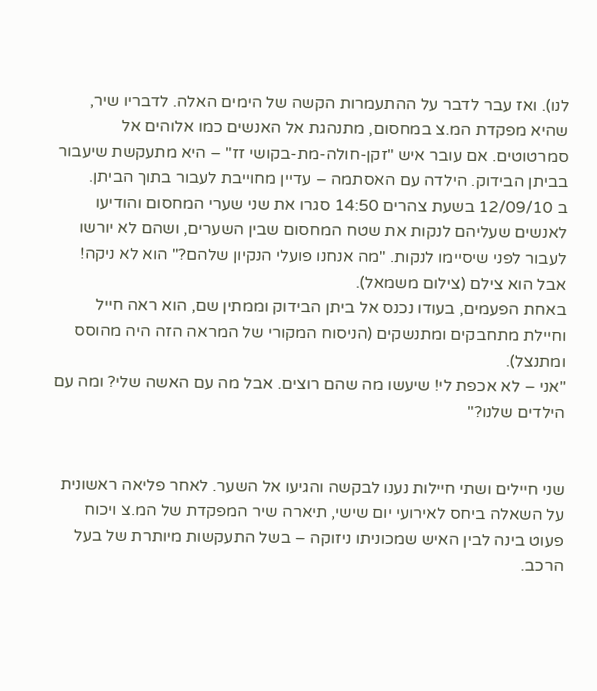לנו). ואז עבר לדבר על ההתעמרות הקשה של הימים האלה. לדבריו שיר, שהיא מפקדת המ.צ במחסום, מתנהגת אל האנשים כמו אלוהים אל סמרטוטים. אם עובר איש "זקן-חולה-מת-בקושי זז" – היא מתעקשת שיעבור בביתן הבידוק. הילדה עם האסתמה – עדיין מחוייבת לעבור בתוך הביתן.
ב 12/09/10 בשעת צהרים 14:50 סגרו את שני שערי המחסום והודיעו לאנשים שעליהם לנקות את שטח המחסום שבין השערים, ושהם לא יורשו לעבור לפני שיסיימו לנקות. "מה אנחנו פועלי הנקיון שלהם?" הוא לא ניקה! אבל הוא צילם (צילום משמאל).
באחת הפעמים, בעודו נכנס אל ביתן הבידוק וממתין שם, הוא ראה חייל וחיילת מתחבקים ומתנשקים (הניסוח המקורי של המראה הזה היה מהוסס ומתנצל).
"אני – לא אכפת לי! שיעשו מה שהם רוצים. אבל מה עם האשה שלי? ומה עם הילדים שלנו?"


שני חיילים ושתי חיילות נענו לבקשה והגיעו אל השער. לאחר פליאה ראשונית על השאלה ביחס לאירועי יום שישי, תיארה שיר המפקדת של המ.צ ויכוח פעוט בינה לבין האיש שמכוניתו ניזוקה – בשל התעקשות מיותרת של בעל הרכב.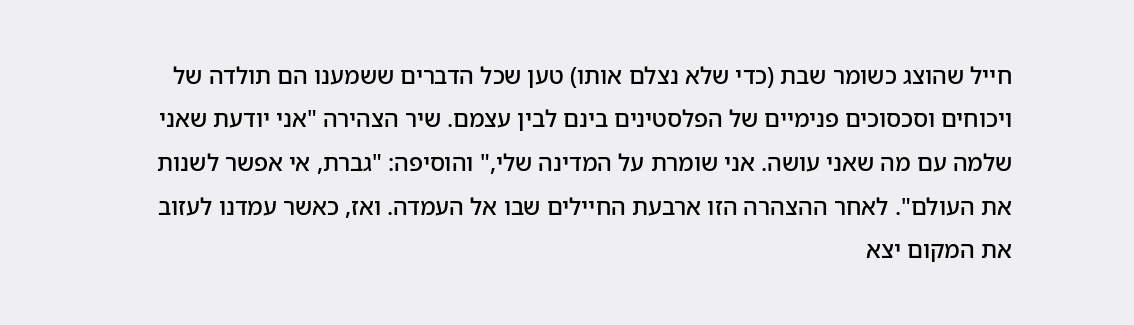חייל שהוצג כשומר שבת (כדי שלא נצלם אותו) טען שכל הדברים ששמענו הם תולדה של ויכוחים וסכסוכים פנימיים של הפלסטינים בינם לבין עצמם. שיר הצהירה "אני יודעת שאני שלמה עם מה שאני עושה. אני שומרת על המדינה שלי," והוסיפה: "גברת, אי אפשר לשנות את העולם". לאחר ההצהרה הזו ארבעת החיילים שבו אל העמדה. ואז, כאשר עמדנו לעזוב את המקום יצא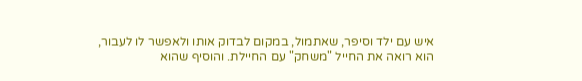איש עם ילד וסיפר, שאתמול, במקום לבדוק אותו ולאפשר לו לעבור, הוא רואה את החייל "משחק" עם החיילת. והוסיף שהוא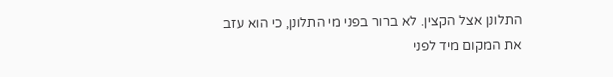התלונן אצל הקצין. לא ברור בפני מי התלונן, כי הוא עזב את המקום מיד לפני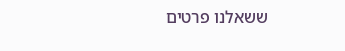ששאלנו פרטים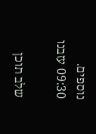נוספים.
09:30 עזבנו

שלב תוכן